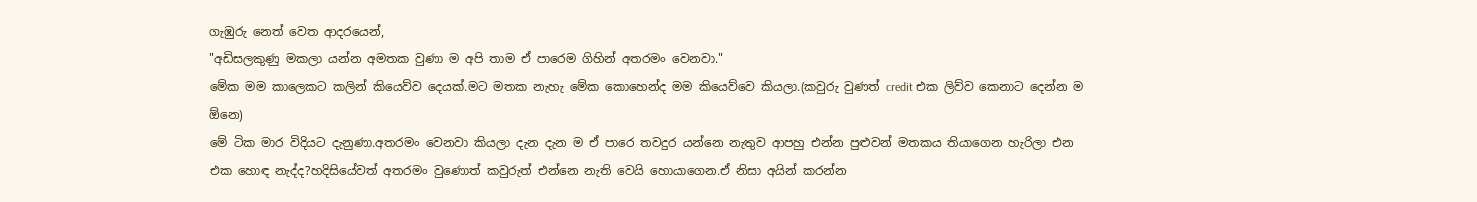ගැඹුරු නෙත් වෙත ආදරයෙන්,
"අඩිසලකුණු මකලා යන්න අමතක වුණා ම අපි තාම ඒ පාරෙම ගිහින් අතරමං වෙනවා."
මේක මම කාලෙකට කලින් කියෙව්ව දෙයක්.මට මතක නැහැ මේක කොහෙන්ද මම කියෙව්වෙ කියලා.(කවුරු වුණත් credit එක ලිව්ව කෙනාට දෙන්න ම ඕනෙ)
මේ ටික මාර විදියට දැනුණා.අතරමං වෙනවා කියලා දැන දැන ම ඒ පාරෙ තවදුර යන්නෙ නැතුව ආපහු එන්න පුළුවන් මතකය තියාගෙන හැරිලා එන එක හොඳ නැද්ද?හදිසියේවත් අතරමං වුණොත් කවුරුත් එන්නෙ නැති වෙයි හොයාගෙන.ඒ නිසා අයින් කරන්න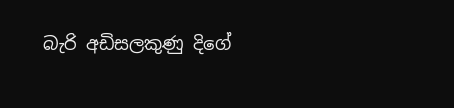බැරි අඩිසලකුණු දිගේ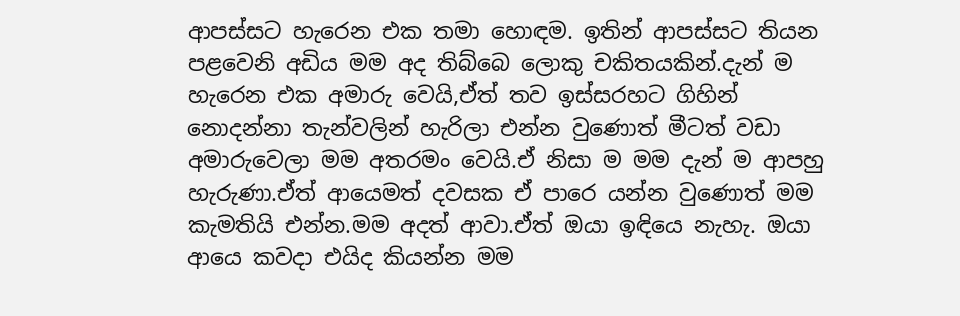ආපස්සට හැරෙන එක තමා හොඳම. ඉතින් ආපස්සට තියන පළවෙනි අඩිය මම අද තිබ්බෙ ලොකු චකිතයකින්.දැන් ම හැරෙන එක අමාරු වෙයි,ඒත් තව ඉස්සරහට ගිහින් නොදන්නා තැන්වලින් හැරිලා එන්න වුණොත් මීටත් වඩා අමාරුවෙලා මම අතරමං වෙයි.ඒ නිසා ම මම දැන් ම ආපහු හැරුණා.ඒත් ආයෙමත් දවසක ඒ පාරෙ යන්න වුණොත් මම කැමතියි එන්න.මම අදත් ආවා.ඒත් ඔයා ඉඳියෙ නැහැ. ඔයා ආයෙ කවදා එයිද කියන්න මම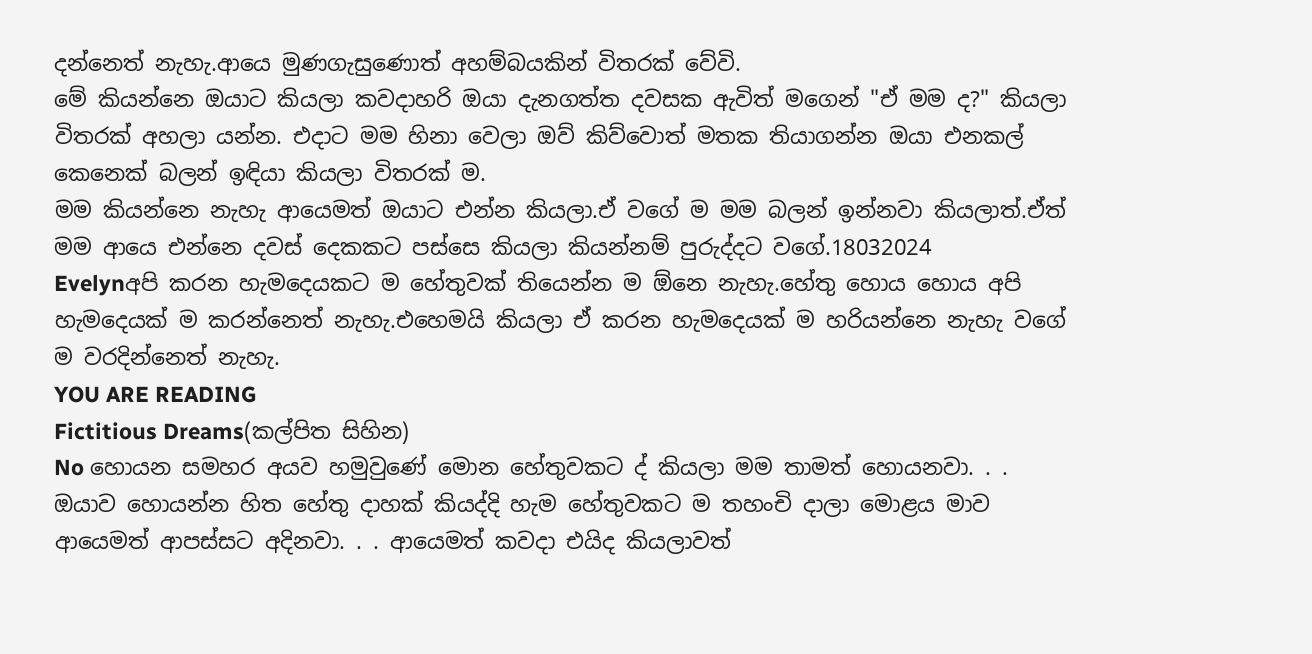දන්නෙත් නැහැ.ආයෙ මුණගැසුණොත් අහම්බයකින් විතරක් වේවි.
මේ කියන්නෙ ඔයාට කියලා කවදාහරි ඔයා දැනගත්ත දවසක ඇවිත් මගෙන් "ඒ මම ද?" කියලා විතරක් අහලා යන්න. එදාට මම හිනා වෙලා ඔව් කිව්වොත් මතක තියාගන්න ඔයා එනකල් කෙනෙක් බලන් ඉඳියා කියලා විතරක් ම.
මම කියන්නෙ නැහැ ආයෙමත් ඔයාට එන්න කියලා.ඒ වගේ ම මම බලන් ඉන්නවා කියලාත්.ඒත් මම ආයෙ එන්නෙ දවස් දෙකකට පස්සෙ කියලා කියන්නම් පුරුද්දට වගේ.18032024
Evelynඅපි කරන හැමදෙයකට ම හේතුවක් තියෙන්න ම ඕනෙ නැහැ.හේතු හොය හොය අපි හැමදෙයක් ම කරන්නෙත් නැහැ.එහෙමයි කියලා ඒ කරන හැමදෙයක් ම හරියන්නෙ නැහැ වගේ ම වරදින්නෙත් නැහැ.
YOU ARE READING
Fictitious Dreams(කල්පිත සිහින)
No හොයන සමහර අයව හමුවුණේ මොන හේතුවකට ද් කියලා මම තාමත් හොයනවා. . . ඔයාව හොයන්න හිත හේතු දාහක් කියද්දි හැම හේතුවකට ම තහංචි දාලා මොළය මාව ආයෙමත් ආපස්සට අදිනවා. . . ආයෙමත් කවදා එයිද කියලාවත්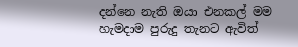දන්නෙ නැති ඔයා එනකල් මම හැමදාම පුරුදු තැනට ඇවිත්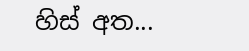හිස් අත...